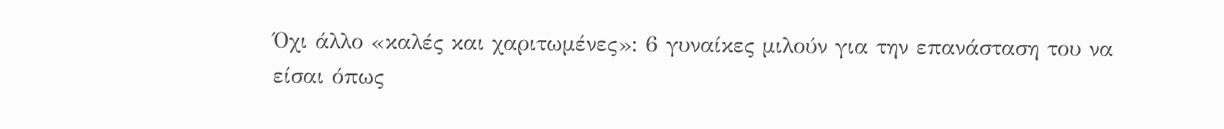Όχι άλλο «καλές και χαριτωμένες»: 6 γυναίκες μιλούν για την επανάσταση του να είσαι όπως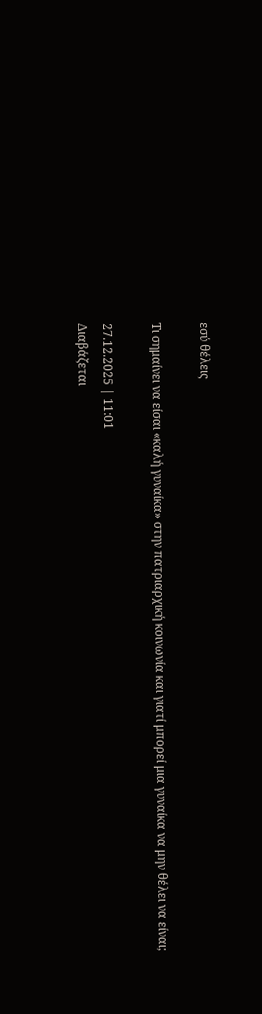εσύ θέλεις

Τι σημαίνει να είσαι «καλή γυναίκα» στην πατριαρχική κοινωνία και γιατί μπορεί μια γυναίκα να μην θέλει να είναι;

27.12.2025 | 11:01
Διαβάζεται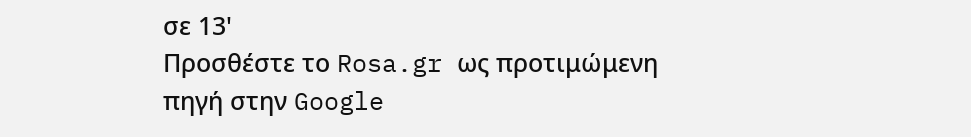σε 13'
Προσθέστε το Rosa.gr ως προτιμώμενη πηγή στην Google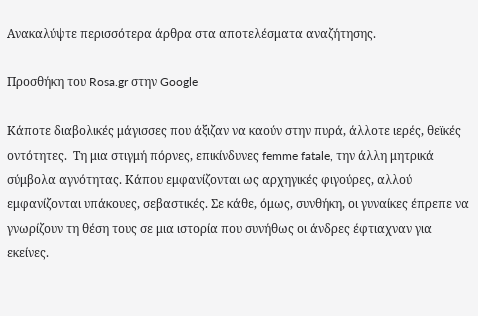Ανακαλύψτε περισσότερα άρθρα στα αποτελέσματα αναζήτησης.

Προσθήκη του Rosa.gr στην Google

Κάποτε διαβολικές μάγισσες που άξιζαν να καούν στην πυρά, άλλοτε ιερές, θεϊκές οντότητες.  Τη μια στιγμή πόρνες, επικίνδυνες femme fatale, την άλλη μητρικά σύμβολα αγνότητας. Κάπου εμφανίζονται ως αρχηγικές φιγούρες, αλλού εμφανίζονται υπάκουες, σεβαστικές. Σε κάθε, όμως, συνθήκη, οι γυναίκες έπρεπε να γνωρίζουν τη θέση τους σε μια ιστορία που συνήθως οι άνδρες έφτιαχναν για εκείνες.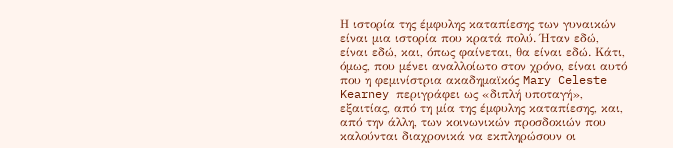Η ιστορία της έμφυλης καταπίεσης των γυναικών είναι μια ιστορία που κρατά πολύ. Ήταν εδώ, είναι εδώ, και, όπως φαίνεται, θα είναι εδώ. Κάτι, όμως, που μένει αναλλοίωτο στον χρόνο, είναι αυτό που η φεμινίστρια ακαδημαϊκός Mary Celeste Kearney περιγράφει ως «διπλή υποταγή», εξαιτίας, από τη μία της έμφυλης καταπίεσης, και, από την άλλη, των κοινωνικών προσδοκιών που καλούνται διαχρονικά να εκπληρώσουν οι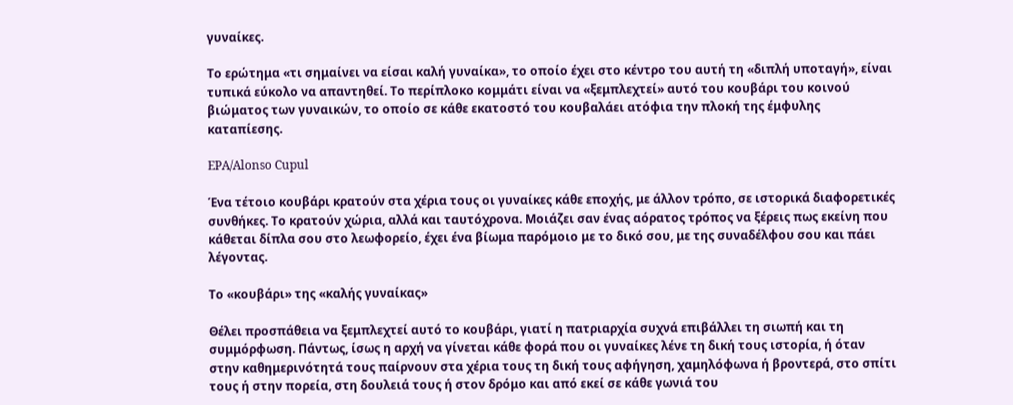γυναίκες.

Το ερώτημα «τι σημαίνει να είσαι καλή γυναίκα», το οποίο έχει στο κέντρο του αυτή τη «διπλή υποταγή», είναι τυπικά εύκολο να απαντηθεί. Το περίπλοκο κομμάτι είναι να «ξεμπλεχτεί» αυτό του κουβάρι του κοινού βιώματος των γυναικών, το οποίο σε κάθε εκατοστό του κουβαλάει ατόφια την πλοκή της έμφυλης καταπίεσης.

EPA/Alonso Cupul

Ένα τέτοιο κουβάρι κρατούν στα χέρια τους οι γυναίκες κάθε εποχής, με άλλον τρόπο, σε ιστορικά διαφορετικές συνθήκες. Το κρατούν χώρια, αλλά και ταυτόχρονα. Μοιάζει σαν ένας αόρατος τρόπος να ξέρεις πως εκείνη που κάθεται δίπλα σου στο λεωφορείο, έχει ένα βίωμα παρόμοιο με το δικό σου, με της συναδέλφου σου και πάει λέγοντας.

Το «κουβάρι» της «καλής γυναίκας»

Θέλει προσπάθεια να ξεμπλεχτεί αυτό το κουβάρι, γιατί η πατριαρχία συχνά επιβάλλει τη σιωπή και τη συμμόρφωση. Πάντως, ίσως η αρχή να γίνεται κάθε φορά που οι γυναίκες λένε τη δική τους ιστορία, ή όταν στην καθημερινότητά τους παίρνουν στα χέρια τους τη δική τους αφήγηση, χαμηλόφωνα ή βροντερά, στο σπίτι τους ή στην πορεία, στη δουλειά τους ή στον δρόμο και από εκεί σε κάθε γωνιά του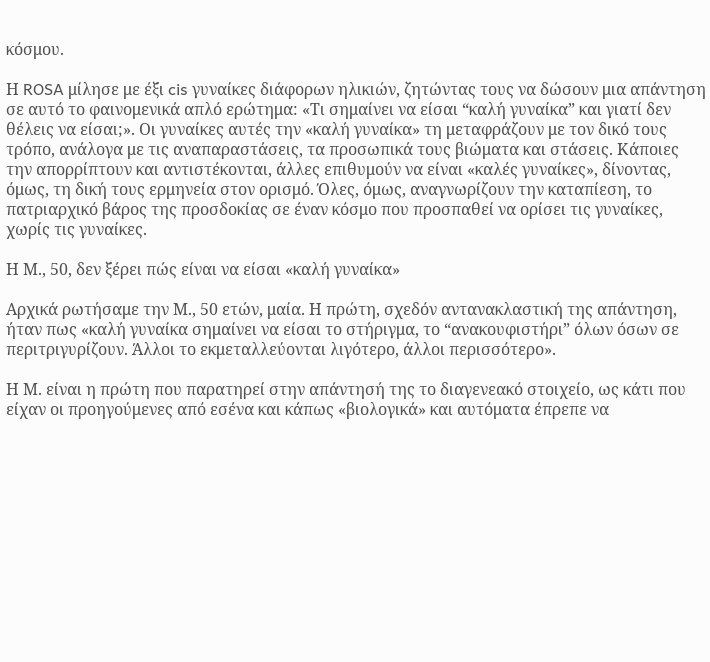κόσμου.

Η ROSA μίλησε με έξι cis γυναίκες διάφορων ηλικιών, ζητώντας τους να δώσουν μια απάντηση σε αυτό το φαινομενικά απλό ερώτημα: «Τι σημαίνει να είσαι “καλή γυναίκα” και γιατί δεν θέλεις να είσαι;». Οι γυναίκες αυτές την «καλή γυναίκα» τη μεταφράζουν με τον δικό τους τρόπο, ανάλογα με τις αναπαραστάσεις, τα προσωπικά τους βιώματα και στάσεις. Κάποιες την απορρίπτουν και αντιστέκονται, άλλες επιθυμούν να είναι «καλές γυναίκες», δίνοντας, όμως, τη δική τους ερμηνεία στον ορισμό. Όλες, όμως, αναγνωρίζουν την καταπίεση, το πατριαρχικό βάρος της προσδοκίας σε έναν κόσμο που προσπαθεί να ορίσει τις γυναίκες, χωρίς τις γυναίκες.

Η Μ., 50, δεν ξέρει πώς είναι να είσαι «καλή γυναίκα»

Αρχικά ρωτήσαμε την Μ., 50 ετών, μαία. Η πρώτη, σχεδόν αντανακλαστική της απάντηση, ήταν πως «καλή γυναίκα σημαίνει να είσαι το στήριγμα, το “ανακουφιστήρι” όλων όσων σε περιτριγυρίζουν. Άλλοι το εκμεταλλεύονται λιγότερο, άλλοι περισσότερο».

Η Μ. είναι η πρώτη που παρατηρεί στην απάντησή της το διαγενεακό στοιχείο, ως κάτι που είχαν οι προηγούμενες από εσένα και κάπως «βιολογικά» και αυτόματα έπρεπε να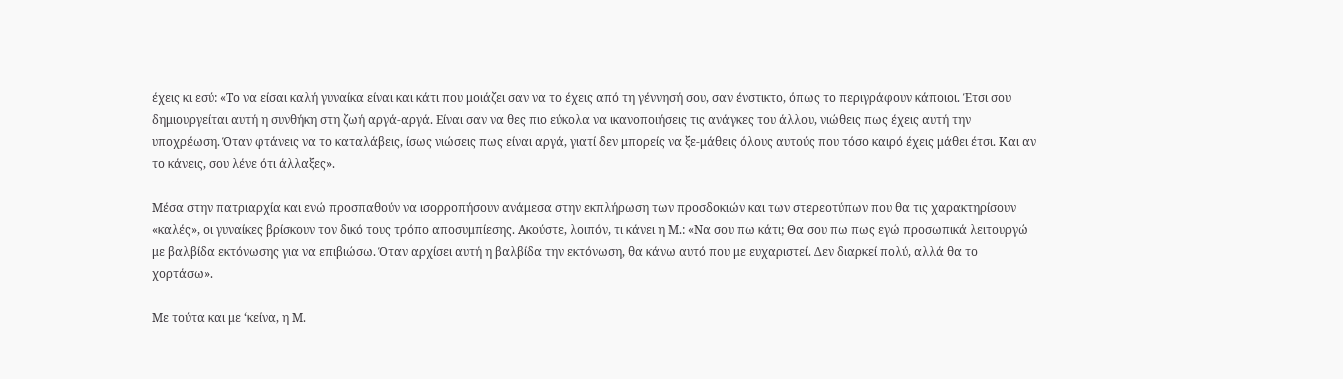έχεις κι εσύ: «Το να είσαι καλή γυναίκα είναι και κάτι που μοιάζει σαν να το έχεις από τη γέννησή σου, σαν ένστικτο, όπως το περιγράφουν κάποιοι. Έτσι σου δημιουργείται αυτή η συνθήκη στη ζωή αργά-αργά. Είναι σαν να θες πιο εύκολα να ικανοποιήσεις τις ανάγκες του άλλου, νιώθεις πως έχεις αυτή την υποχρέωση. Όταν φτάνεις να το καταλάβεις, ίσως νιώσεις πως είναι αργά, γιατί δεν μπορείς να ξε-μάθεις όλους αυτούς που τόσο καιρό έχεις μάθει έτσι. Και αν το κάνεις, σου λένε ότι άλλαξες».

Μέσα στην πατριαρχία και ενώ προσπαθούν να ισορροπήσουν ανάμεσα στην εκπλήρωση των προσδοκιών και των στερεοτύπων που θα τις χαρακτηρίσουν «καλές», οι γυναίκες βρίσκουν τον δικό τους τρόπο αποσυμπίεσης. Ακούστε, λοιπόν, τι κάνει η Μ.: «Να σου πω κάτι; Θα σου πω πως εγώ προσωπικά λειτουργώ με βαλβίδα εκτόνωσης για να επιβιώσω. Όταν αρχίσει αυτή η βαλβίδα την εκτόνωση, θα κάνω αυτό που με ευχαριστεί. Δεν διαρκεί πολύ, αλλά θα το χορτάσω».

Με τούτα και με ‘κείνα, η Μ.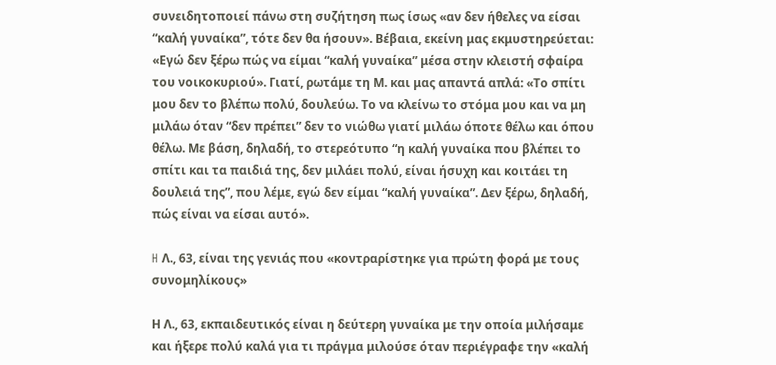συνειδητοποιεί πάνω στη συζήτηση πως ίσως «αν δεν ήθελες να είσαι “καλή γυναίκα”, τότε δεν θα ήσουν». Βέβαια, εκείνη μας εκμυστηρεύεται: «Εγώ δεν ξέρω πώς να είμαι “καλή γυναίκα” μέσα στην κλειστή σφαίρα του νοικοκυριού». Γιατί, ρωτάμε τη Μ. και μας απαντά απλά: «Το σπίτι μου δεν το βλέπω πολύ, δουλεύω. Το να κλείνω το στόμα μου και να μη μιλάω όταν “δεν πρέπει” δεν το νιώθω γιατί μιλάω όποτε θέλω και όπου θέλω. Με βάση, δηλαδή, το στερεότυπο “η καλή γυναίκα που βλέπει το σπίτι και τα παιδιά της, δεν μιλάει πολύ, είναι ήσυχη και κοιτάει τη δουλειά της”, που λέμε, εγώ δεν είμαι “καλή γυναίκα”. Δεν ξέρω, δηλαδή, πώς είναι να είσαι αυτό».

H Λ., 63, είναι της γενιάς που «κοντραρίστηκε για πρώτη φορά με τους συνομηλίκους»

Η Λ., 63, εκπαιδευτικός είναι η δεύτερη γυναίκα με την οποία μιλήσαμε και ήξερε πολύ καλά για τι πράγμα μιλούσε όταν περιέγραφε την «καλή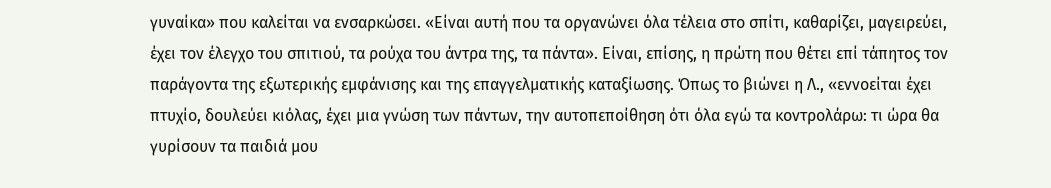γυναίκα» που καλείται να ενσαρκώσει. «Είναι αυτή που τα οργανώνει όλα τέλεια στο σπίτι, καθαρίζει, μαγειρεύει, έχει τον έλεγχο του σπιτιού, τα ρούχα του άντρα της, τα πάντα». Είναι, επίσης, η πρώτη που θέτει επί τάπητος τον παράγοντα της εξωτερικής εμφάνισης και της επαγγελματικής καταξίωσης. Όπως το βιώνει η Λ., «εννοείται έχει πτυχίο, δουλεύει κιόλας, έχει μια γνώση των πάντων, την αυτοπεποίθηση ότι όλα εγώ τα κοντρολάρω: τι ώρα θα γυρίσουν τα παιδιά μου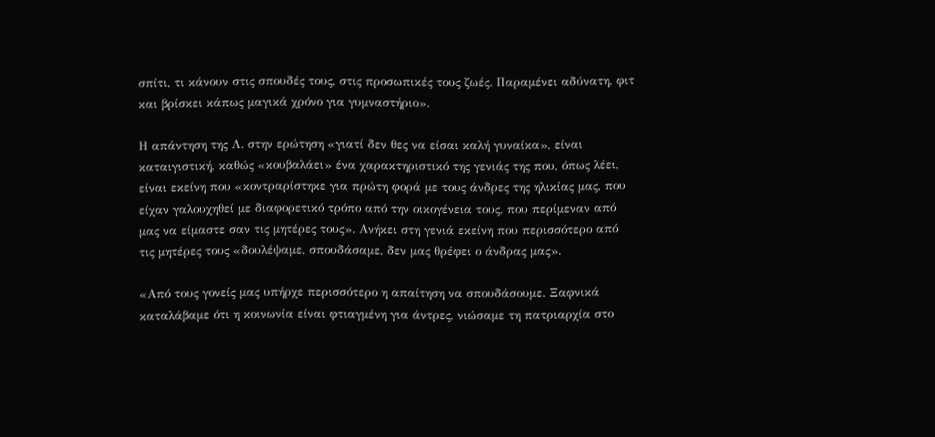σπίτι, τι κάνουν στις σπουδές τους, στις προσωπικές τους ζωές. Παραμένει αδύνατη, φιτ και βρίσκει κάπως μαγικά χρόνο για γυμναστήριο».

Η απάντηση της Λ. στην ερώτηση «γιατί δεν θες να είσαι καλή γυναίκα», είναι καταιγιστική, καθώς «κουβαλάει» ένα χαρακτηριστικό της γενιάς της που, όπως λέει, είναι εκείνη που «κοντραρίστηκε για πρώτη φορά με τους άνδρες της ηλικίας μας, που είχαν γαλουχηθεί με διαφορετικό τρόπο από την οικογένεια τους, που περίμεναν από μας να είμαστε σαν τις μητέρες τους». Ανήκει στη γενιά εκείνη που περισσότερο από τις μητέρες τους «δουλέψαμε, σπουδάσαμε, δεν μας θρέφει ο άνδρας μας».

«Από τους γονείς μας υπήρχε περισσότερο η απαίτηση να σπουδάσουμε. Ξαφνικά καταλάβαμε ότι η κοινωνία είναι φτιαγμένη για άντρες, νιώσαμε τη πατριαρχία στο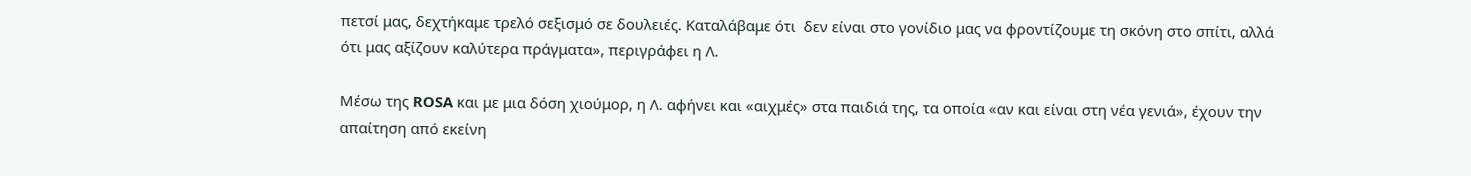πετσί μας, δεχτήκαμε τρελό σεξισμό σε δουλειές. Καταλάβαμε ότι  δεν είναι στο γονίδιο μας να φροντίζουμε τη σκόνη στο σπίτι, αλλά ότι μας αξίζουν καλύτερα πράγματα», περιγράφει η Λ.

Μέσω της ROSA και με μια δόση χιούμορ, η Λ. αφήνει και «αιχμές» στα παιδιά της, τα οποία «αν και είναι στη νέα γενιά», έχουν την απαίτηση από εκείνη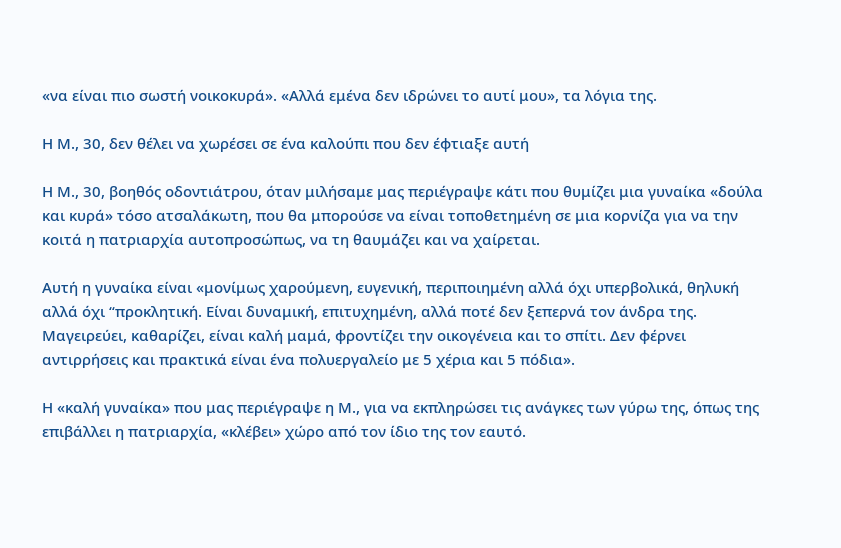«να είναι πιο σωστή νοικοκυρά». «Αλλά εμένα δεν ιδρώνει το αυτί μου», τα λόγια της.

Η Μ., 30, δεν θέλει να χωρέσει σε ένα καλούπι που δεν έφτιαξε αυτή

Η Μ., 30, βοηθός οδοντιάτρου, όταν μιλήσαμε μας περιέγραψε κάτι που θυμίζει μια γυναίκα «δούλα και κυρά» τόσο ατσαλάκωτη, που θα μπορούσε να είναι τοποθετημένη σε μια κορνίζα για να την κοιτά η πατριαρχία αυτοπροσώπως, να τη θαυμάζει και να χαίρεται.

Αυτή η γυναίκα είναι «μονίμως χαρούμενη, ευγενική, περιποιημένη αλλά όχι υπερβολικά, θηλυκή αλλά όχι “προκλητική. Είναι δυναμική, επιτυχημένη, αλλά ποτέ δεν ξεπερνά τον άνδρα της. Μαγειρεύει, καθαρίζει, είναι καλή μαμά, φροντίζει την οικογένεια και το σπίτι. Δεν φέρνει αντιρρήσεις και πρακτικά είναι ένα πολυεργαλείο με 5 χέρια και 5 πόδια».

Η «καλή γυναίκα» που μας περιέγραψε η Μ., για να εκπληρώσει τις ανάγκες των γύρω της, όπως της επιβάλλει η πατριαρχία, «κλέβει» χώρο από τον ίδιο της τον εαυτό.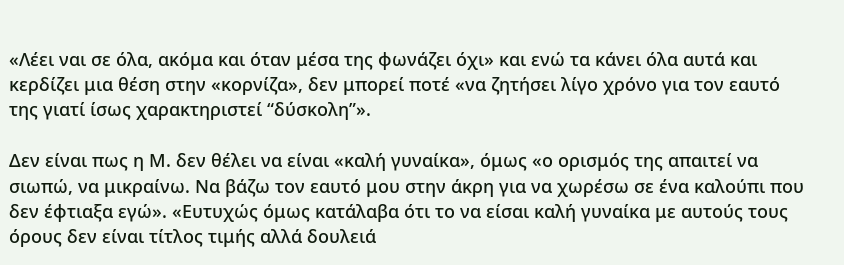«Λέει ναι σε όλα, ακόμα και όταν μέσα της φωνάζει όχι» και ενώ τα κάνει όλα αυτά και κερδίζει μια θέση στην «κορνίζα», δεν μπορεί ποτέ «να ζητήσει λίγο χρόνο για τον εαυτό της γιατί ίσως χαρακτηριστεί “δύσκολη”».

Δεν είναι πως η Μ. δεν θέλει να είναι «καλή γυναίκα», όμως «ο ορισμός της απαιτεί να σιωπώ, να μικραίνω. Να βάζω τον εαυτό μου στην άκρη για να χωρέσω σε ένα καλούπι που δεν έφτιαξα εγώ». «Ευτυχώς όμως κατάλαβα ότι το να είσαι καλή γυναίκα με αυτούς τους όρους δεν είναι τίτλος τιμής αλλά δουλειά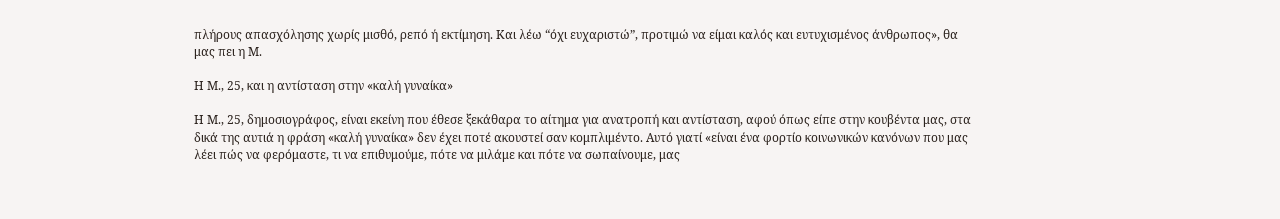πλήρους απασχόλησης χωρίς μισθό, ρεπό ή εκτίμηση. Και λέω “όχι ευχαριστώ”, προτιμώ να είμαι καλός και ευτυχισμένος άνθρωπος», θα μας πει η Μ.

Η Μ., 25, και η αντίσταση στην «καλή γυναίκα»

Η Μ., 25, δημοσιογράφος, είναι εκείνη που έθεσε ξεκάθαρα το αίτημα για ανατροπή και αντίσταση, αφού όπως είπε στην κουβέντα μας, στα δικά της αυτιά η φράση «καλή γυναίκα» δεν έχει ποτέ ακουστεί σαν κομπλιμέντο. Αυτό γιατί «είναι ένα φορτίο κοινωνικών κανόνων που μας λέει πώς να φερόμαστε, τι να επιθυμούμε, πότε να μιλάμε και πότε να σωπαίνουμε, μας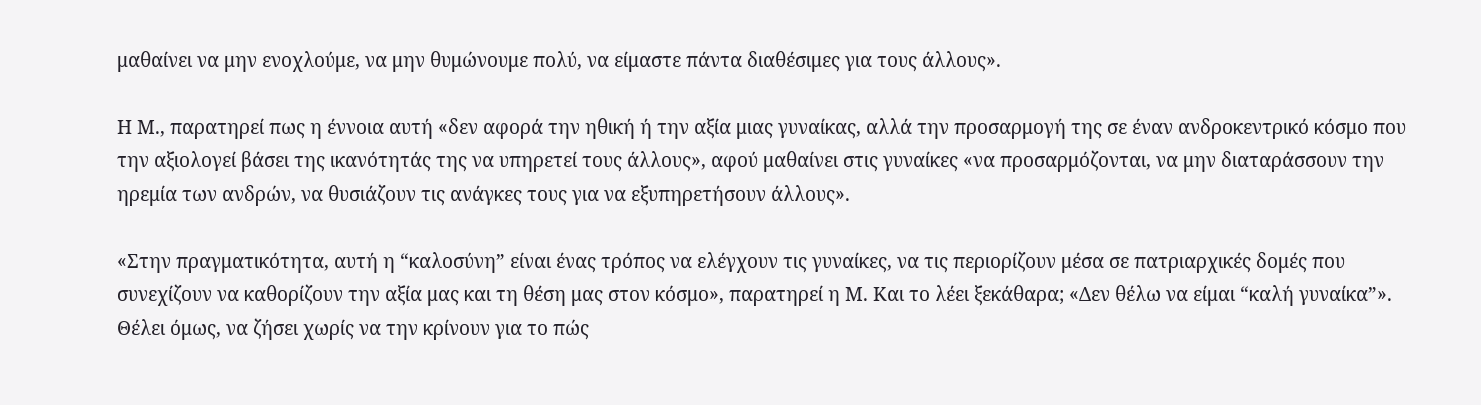μαθαίνει να μην ενοχλούμε, να μην θυμώνουμε πολύ, να είμαστε πάντα διαθέσιμες για τους άλλους».

Η Μ., παρατηρεί πως η έννοια αυτή «δεν αφορά την ηθική ή την αξία μιας γυναίκας, αλλά την προσαρμογή της σε έναν ανδροκεντρικό κόσμο που την αξιολογεί βάσει της ικανότητάς της να υπηρετεί τους άλλους», αφού μαθαίνει στις γυναίκες «να προσαρμόζονται, να μην διαταράσσουν την ηρεμία των ανδρών, να θυσιάζουν τις ανάγκες τους για να εξυπηρετήσουν άλλους».

«Στην πραγματικότητα, αυτή η “καλοσύνη” είναι ένας τρόπος να ελέγχουν τις γυναίκες, να τις περιορίζουν μέσα σε πατριαρχικές δομές που συνεχίζουν να καθορίζουν την αξία μας και τη θέση μας στον κόσμο», παρατηρεί η Μ. Και το λέει ξεκάθαρα; «Δεν θέλω να είμαι “καλή γυναίκα”». Θέλει όμως, να ζήσει χωρίς να την κρίνουν για το πώς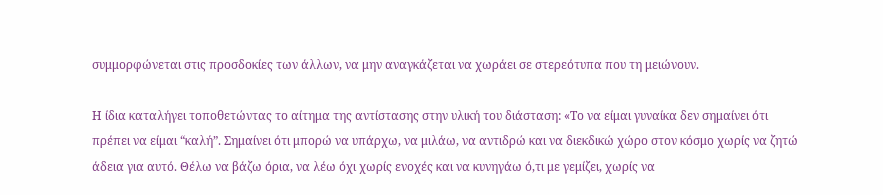συμμορφώνεται στις προσδοκίες των άλλων, να μην αναγκάζεται να χωράει σε στερεότυπα που τη μειώνουν.

Η ίδια καταλήγει τοποθετώντας το αίτημα της αντίστασης στην υλική του διάσταση: «Το να είμαι γυναίκα δεν σημαίνει ότι πρέπει να είμαι “καλή”. Σημαίνει ότι μπορώ να υπάρχω, να μιλάω, να αντιδρώ και να διεκδικώ χώρο στον κόσμο χωρίς να ζητώ άδεια για αυτό. Θέλω να βάζω όρια, να λέω όχι χωρίς ενοχές και να κυνηγάω ό,τι με γεμίζει, χωρίς να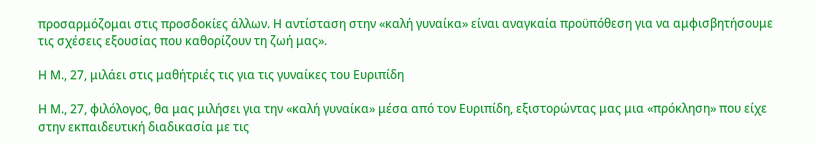προσαρμόζομαι στις προσδοκίες άλλων. Η αντίσταση στην «καλή γυναίκα» είναι αναγκαία προϋπόθεση για να αμφισβητήσουμε τις σχέσεις εξουσίας που καθορίζουν τη ζωή μας».

Η Μ., 27, μιλάει στις μαθήτριές τις για τις γυναίκες του Ευριπίδη

Η Μ., 27, φιλόλογος, θα μας μιλήσει για την «καλή γυναίκα» μέσα από τον Ευριπίδη, εξιστορώντας μας μια «πρόκληση» που είχε στην εκπαιδευτική διαδικασία με τις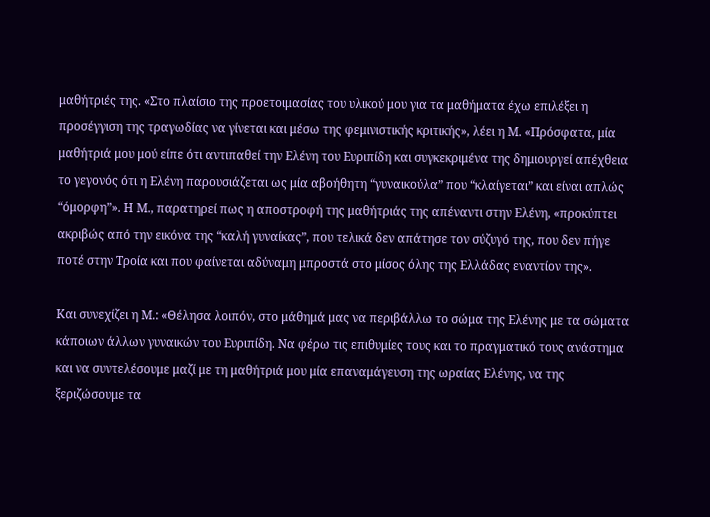μαθήτριές της. «Στο πλαίσιο της προετοιμασίας του υλικού μου για τα μαθήματα έχω επιλέξει η προσέγγιση της τραγωδίας να γίνεται και μέσω της φεμινιστικής κριτικής», λέει η Μ. «Πρόσφατα, μία μαθήτριά μου μού είπε ότι αντιπαθεί την Ελένη του Ευριπίδη και συγκεκριμένα της δημιουργεί απέχθεια το γεγονός ότι η Ελένη παρουσιάζεται ως μία αβοήθητη “γυναικούλα” που “κλαίγεται” και είναι απλώς “όμορφη”». Η Μ., παρατηρεί πως η αποστροφή της μαθήτριάς της απέναντι στην Ελένη, «προκύπτει ακριβώς από την εικόνα της “καλή γυναίκας”, που τελικά δεν απάτησε τον σύζυγό της, που δεν πήγε ποτέ στην Τροία και που φαίνεται αδύναμη μπροστά στο μίσος όλης της Ελλάδας εναντίον της».

Και συνεχίζει η Μ.: «Θέλησα λοιπόν, στο μάθημά μας να περιβάλλω το σώμα της Ελένης με τα σώματα κάποιων άλλων γυναικών του Ευριπίδη. Να φέρω τις επιθυμίες τους και το πραγματικό τους ανάστημα και να συντελέσουμε μαζί με τη μαθήτριά μου μία επαναμάγευση της ωραίας Ελένης, να της ξεριζώσουμε τα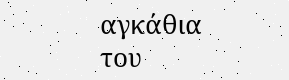αγκάθια του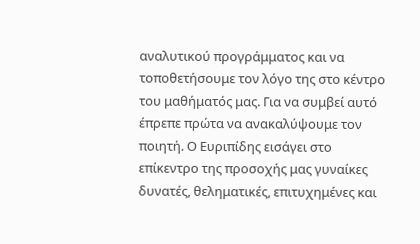αναλυτικού προγράμματος και να τοποθετήσουμε τον λόγο της στο κέντρο του μαθήματός μας. Για να συμβεί αυτό έπρεπε πρώτα να ανακαλύψουμε τον ποιητή. Ο Ευριπίδης εισάγει στο επίκεντρο της προσοχής μας γυναίκες δυνατές, θεληματικές, επιτυχημένες και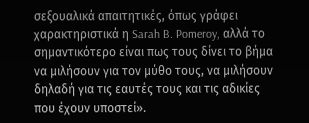σεξουαλικά απαιτητικές, όπως γράφει χαρακτηριστικά η Sarah B. Pomeroy, αλλά το σημαντικότερο είναι πως τους δίνει το βήμα να μιλήσουν για τον μύθο τους, να μιλήσουν δηλαδή για τις εαυτές τους και τις αδικίες που έχουν υποστεί».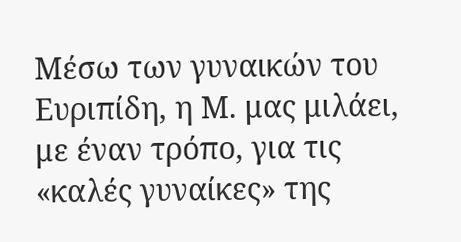Μέσω των γυναικών του Ευριπίδη, η Μ. μας μιλάει, με έναν τρόπο, για τις «καλές γυναίκες» της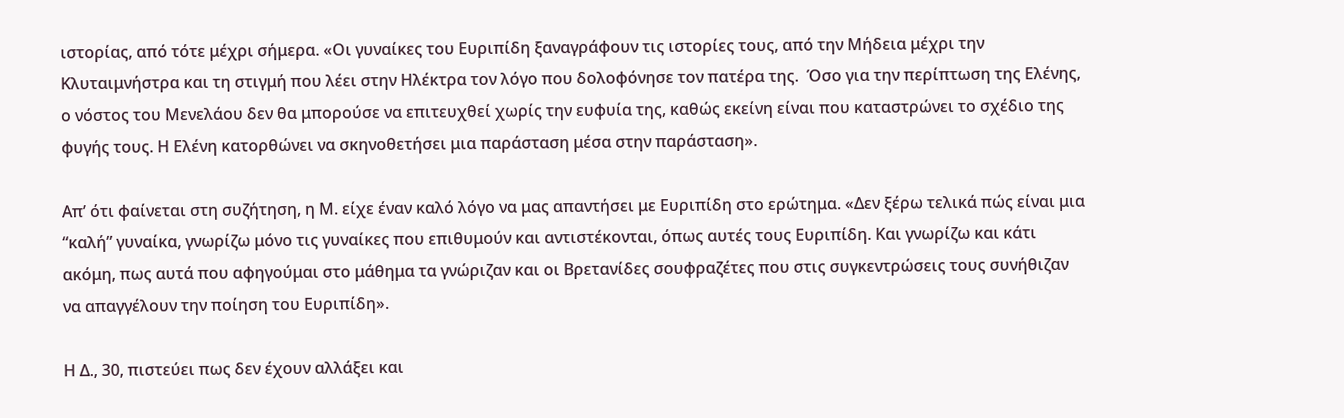ιστορίας, από τότε μέχρι σήμερα. «Οι γυναίκες του Ευριπίδη ξαναγράφουν τις ιστορίες τους, από την Μήδεια μέχρι την Κλυταιμνήστρα και τη στιγμή που λέει στην Ηλέκτρα τον λόγο που δολοφόνησε τον πατέρα της.  Όσο για την περίπτωση της Ελένης, ο νόστος του Μενελάου δεν θα μπορούσε να επιτευχθεί χωρίς την ευφυία της, καθώς εκείνη είναι που καταστρώνει το σχέδιο της φυγής τους. Η Ελένη κατορθώνει να σκηνοθετήσει μια παράσταση μέσα στην παράσταση».

Απ’ ότι φαίνεται στη συζήτηση, η Μ. είχε έναν καλό λόγο να μας απαντήσει με Ευριπίδη στο ερώτημα. «Δεν ξέρω τελικά πώς είναι μια “καλή” γυναίκα, γνωρίζω μόνο τις γυναίκες που επιθυμούν και αντιστέκονται, όπως αυτές τους Ευριπίδη. Και γνωρίζω και κάτι ακόμη, πως αυτά που αφηγούμαι στο μάθημα τα γνώριζαν και οι Βρετανίδες σουφραζέτες που στις συγκεντρώσεις τους συνήθιζαν να απαγγέλουν την ποίηση του Ευριπίδη».

Η Δ., 30, πιστεύει πως δεν έχουν αλλάξει και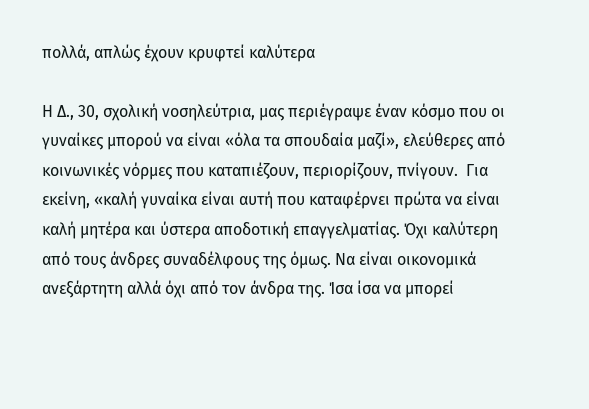πολλά, απλώς έχουν κρυφτεί καλύτερα

Η Δ., 30, σχολική νοσηλεύτρια, μας περιέγραψε έναν κόσμο που οι γυναίκες μπορού να είναι «όλα τα σπουδαία μαζί», ελεύθερες από κοινωνικές νόρμες που καταπιέζουν, περιορίζουν, πνίγουν.  Για εκείνη, «καλή γυναίκα είναι αυτή που καταφέρνει πρώτα να είναι καλή μητέρα και ύστερα αποδοτική επαγγελματίας. Όχι καλύτερη από τους άνδρες συναδέλφους της όμως. Να είναι οικονομικά ανεξάρτητη αλλά όχι από τον άνδρα της. Ίσα ίσα να μπορεί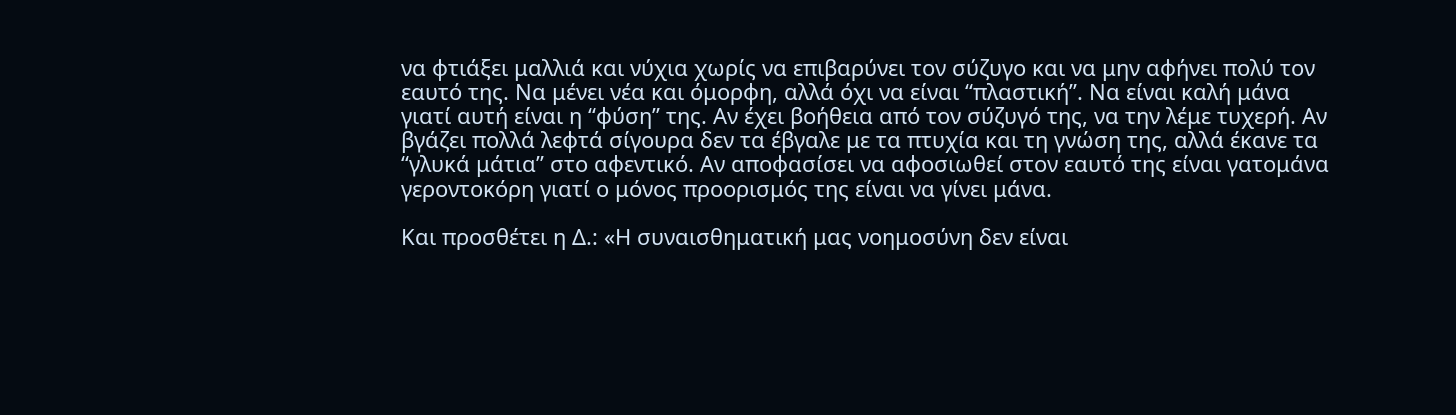να φτιάξει μαλλιά και νύχια χωρίς να επιβαρύνει τον σύζυγο και να μην αφήνει πολύ τον εαυτό της. Να μένει νέα και όμορφη, αλλά όχι να είναι “πλαστική”. Να είναι καλή μάνα γιατί αυτή είναι η “φύση” της. Αν έχει βοήθεια από τον σύζυγό της, να την λέμε τυχερή. Αν βγάζει πολλά λεφτά σίγουρα δεν τα έβγαλε με τα πτυχία και τη γνώση της, αλλά έκανε τα “γλυκά μάτια” στο αφεντικό. Αν αποφασίσει να αφοσιωθεί στον εαυτό της είναι γατομάνα γεροντοκόρη γιατί ο μόνος προορισμός της είναι να γίνει μάνα.

Και προσθέτει η Δ.: «Η συναισθηματική μας νοημοσύνη δεν είναι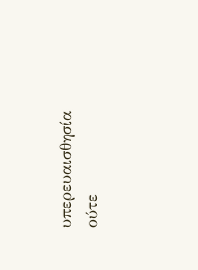υπερευαισθησία ούτε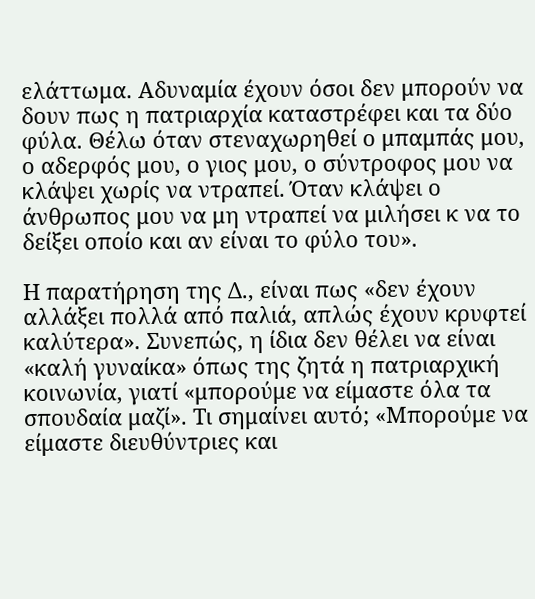ελάττωμα. Αδυναμία έχουν όσοι δεν μπορούν να δουν πως η πατριαρχία καταστρέφει και τα δύο φύλα. Θέλω όταν στεναχωρηθεί ο μπαμπάς μου, ο αδερφός μου, ο γιος μου, ο σύντροφος μου να κλάψει χωρίς να ντραπεί. Όταν κλάψει ο άνθρωπος μου να μη ντραπεί να μιλήσει κ να το δείξει οποίο και αν είναι το φύλο του».

Η παρατήρηση της Δ., είναι πως «δεν έχουν αλλάξει πολλά από παλιά, απλώς έχουν κρυφτεί καλύτερα». Συνεπώς, η ίδια δεν θέλει να είναι «καλή γυναίκα» όπως της ζητά η πατριαρχική κοινωνία, γιατί «μπορούμε να είμαστε όλα τα σπουδαία μαζί». Τι σημαίνει αυτό; «Μπορούμε να είμαστε διευθύντριες και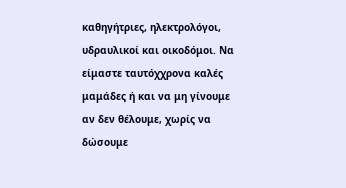καθηγήτριες, ηλεκτρολόγοι, υδραυλικοί και οικοδόμοι. Να είμαστε ταυτόχχρονα καλές μαμάδες ή και να μη γίνουμε αν δεν θέλουμε, χωρίς να δώσουμε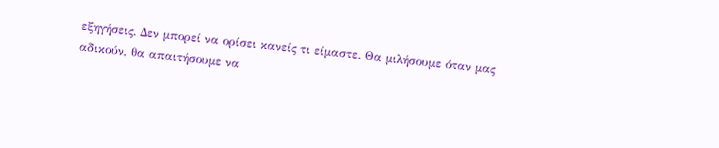εξηγήσεις. Δεν μπορεί να ορίσει κανείς τι είμαστε. Θα μιλήσουμε όταν μας αδικούν, θα απαιτήσουμε να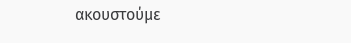ακουστούμε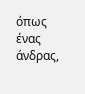όπως ένας άνδρας,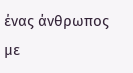ένας άνθρωπος με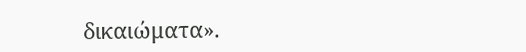δικαιώματα».